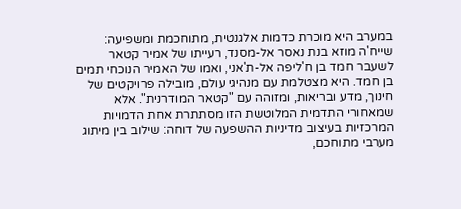במערב היא מוכרת כדמות אלגנטית, מתוחכמת ומשפיעה: שייח'ה מוזא בנת נאסר אל-מסנד, רעייתו של אמיר קטאר לשעבר חמד בן ח'ליפה אל-ת'אני, ואמו של האמיר הנוכחי תמים בן חמד. היא מצטלמת עם מנהיגי עולם, מובילה פרויקטים של חינוך, מדע ובריאות, ומזוהה עם "קטאר המודרנית". אלא שמאחורי התדמית המלוטשת הזו מסתתרת אחת הדמויות המרכזיות בעיצוב מדיניות ההשפעה של דוחה: שילוב בין מיתוג מערבי מתוחכם,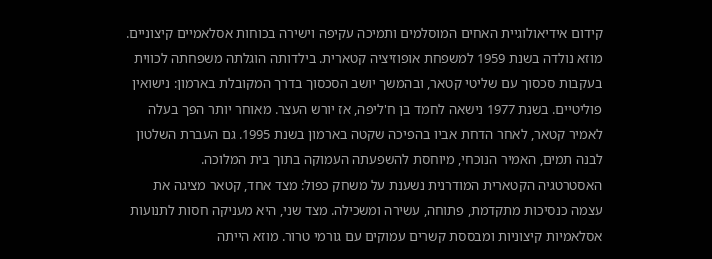קידום אידיאולוגיית האחים המוסלמים ותמיכה עקיפה וישירה בכוחות אסלאמיים קיצוניים.
מוזא נולדה בשנת 1959 למשפחת אופוזיציה קטארית. בילדותה הוגלתה משפחתה לכווית בעקבות סכסוך עם שליטי קטאר, ובהמשך יושב הסכסוך בדרך המקובלת בארמון: נישואין פוליטיים. בשנת 1977 נישאה לחמד בן ח'ליפה, אז יורש העצר. מאוחר יותר הפך בעלה לאמיר קטאר, לאחר הדחת אביו בהפיכה שקטה בארמון בשנת 1995. גם העברת השלטון לבנה תמים, האמיר הנוכחי, מיוחסת להשפעתה העמוקה בתוך בית המלוכה.
האסטרטגיה הקטארית המודרנית נשענת על משחק כפול: מצד אחד, קטאר מציגה את עצמה כנסיכות מתקדמת, פתוחה, עשירה ומשכילה. מצד שני, היא מעניקה חסות לתנועות אסלאמיות קיצוניות ומבססת קשרים עמוקים עם גורמי טרור. מוזא הייתה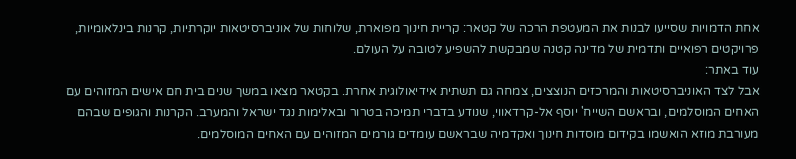אחת הדמויות שסייעו לבנות את המעטפת הרכה של קטאר: קריית חינוך מפוארת, שלוחות של אוניברסיטאות יוקרתיות, קרנות בינלאומיות, פרויקטים רפואיים ותדמית של מדינה קטנה שמבקשת להשפיע לטובה על העולם.
עוד באתר:
אבל לצד האוניברסיטאות והמרכזים הנוצצים, צמחה גם תשתית אידיאולוגית אחרת. בקטאר מצאו במשך שנים בית חם אישים המזוהים עם האחים המוסלמים, ובראשם השייח' יוסף אל-קרדאווי, שנודע בדברי תמיכה בטרור ובאלימות נגד ישראל והמערב. הקרנות והגופים שבהם מעורבת מוזא הואשמו בקידום מוסדות חינוך ואקדמיה שבראשם עומדים גורמים המזוהים עם האחים המוסלמים.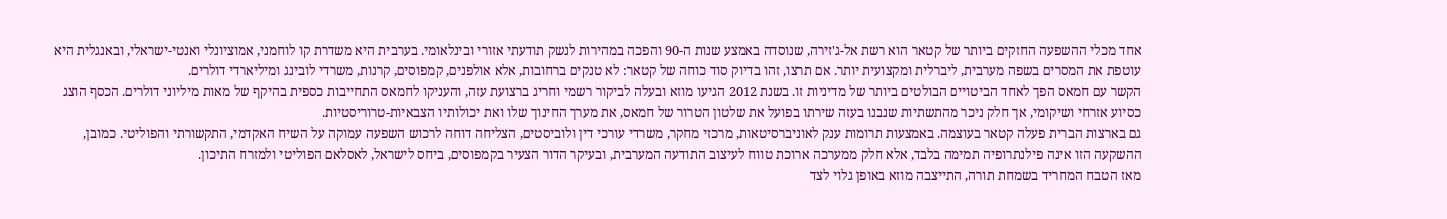אחד מכלי ההשפעה החזקים ביותר של קטאר הוא רשת אל-ג'זירה, שנוסדה באמצע שנות ה-90 והפכה במהירות לנשק תודעתי אזורי ובינלאומי. בערבית היא משדרת קו לוחמני, אמוציונלי ואנטי-ישראלי, ובאנגלית היא עוטפת את המסרים בשפה מערבית, ליברלית ומקצועית יותר. אם תרצו, זהו בדיוק סוד כוחה של קטאר: לא טנקים ברחובות, אלא אולפנים, קמפוסים, קרנות, משרדי לובינג ומיליארדי דולרים.
הקשר עם חמאס הפך לאחד הביטויים הבולטים ביותר של מדיניות זו. בשנת 2012 הגיעו מוזא ובעלה לביקור רשמי וחריג ברצועת עזה, והעניקו לחמאס התחייבות כספית בהיקף של מאות מיליוני דולרים. הכסף הוצג כסיוע אזרחי ושיקומי, אך חלק ניכר מהתשתיות שנבנו בעזה שירתו בפועל את שלטון הטרור של חמאס, את מערך החינוך שלו ואת יכולותיו הצבאיות-טרוריסטיות.
גם בארצות הברית פעלה קטאר בעוצמה. באמצעות תרומות ענק לאוניברסיטאות, מרכזי מחקר, משרדי עורכי דין ולוביסטים, הצליחה דוחה לרכוש השפעה עמוקה על השיח האקדמי, התקשורתי והפוליטי. כמובן, ההשקעה הזו אינה פילנתרופיה תמימה בלבד, אלא חלק ממערכה ארוכת טווח לעיצוב התודעה המערבית, ובעיקר הדור הצעיר בקמפוסים, ביחס לישראל, לאסלאם הפוליטי ולמזרח התיכון.
מאז הטבח המחריד בשמחת תורה, התייצבה מוזא באופן גלוי לצד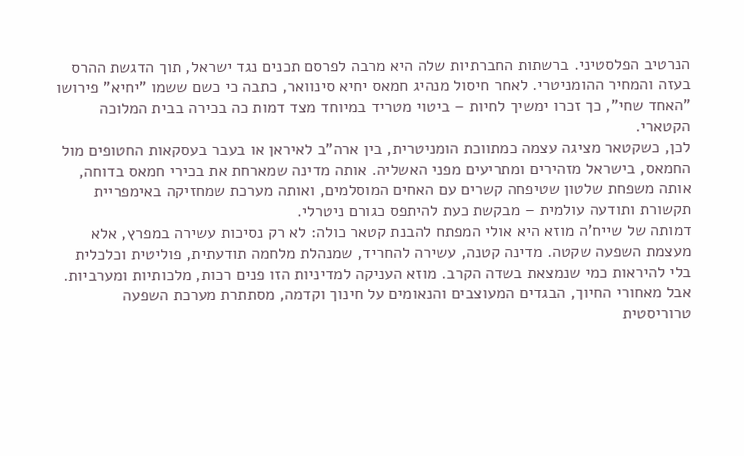הנרטיב הפלסטיני. ברשתות החברתיות שלה היא מרבה לפרסם תכנים נגד ישראל, תוך הדגשת ההרס בעזה והמחיר ההומניטרי. לאחר חיסול מנהיג חמאס יחיא סינוואר, כתבה כי כשם ששמו "יחיא" פירושו "האחד שחי", כך זכרו ימשיך לחיות – ביטוי מטריד במיוחד מצד דמות כה בכירה בבית המלוכה הקטארי.
לכן, כשקטאר מציגה עצמה כמתווכת הומניטרית, בין ארה"ב לאיראן או בעבר בעסקאות החטופים מול החמאס, בישראל מזהירים ומתריעים מפני האשליה. אותה מדינה שמארחת את בכירי חמאס בדוחה, אותה משפחת שלטון שטיפחה קשרים עם האחים המוסלמים, ואותה מערכת שמחזיקה באימפריית תקשורת ותודעה עולמית – מבקשת כעת להיתפס כגורם ניטרלי.
דמותה של שייח'ה מוזא היא אולי המפתח להבנת קטאר כולה: לא רק נסיכות עשירה במפרץ, אלא מעצמת השפעה שקטה. מדינה קטנה, עשירה להחריד, שמנהלת מלחמה תודעתית, פוליטית וכלכלית בלי להיראות כמי שנמצאת בשדה הקרב. מוזא העניקה למדיניות הזו פנים רכות, מלכותיות ומערביות. אבל מאחורי החיוך, הבגדים המעוצבים והנאומים על חינוך וקדמה, מסתתרת מערכת השפעה טרוריסטית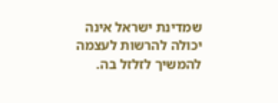שמדינת ישראל אינה יכולה להרשות לעצמה להמשיך לזלזל בה.